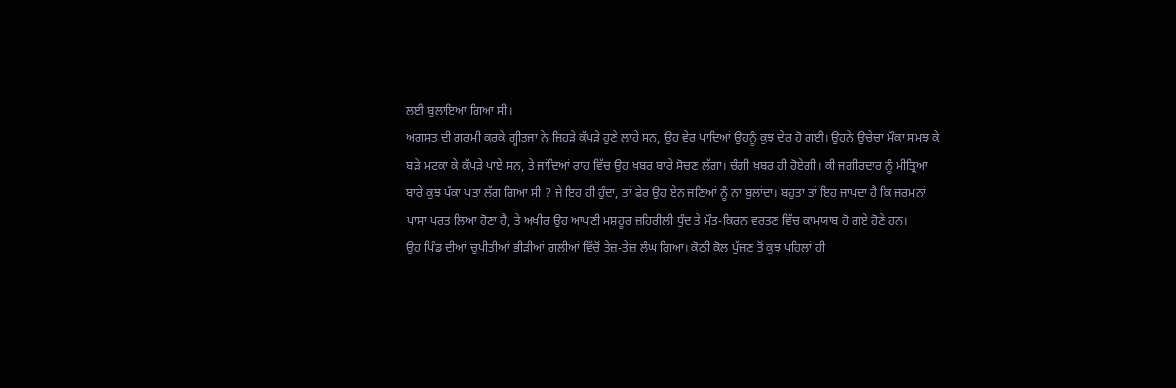ਲਈ ਬੁਲਾਇਆ ਗਿਆ ਸੀ।
ਅਗਸਤ ਦੀ ਗਰਮੀ ਕਰਕੇ ਗ੍ਹੀਤਜਾ ਨੇ ਜਿਹੜੇ ਕੱਪੜੇ ਹੁਣੇ ਲਾਹੇ ਸਨ, ਉਹ ਵੇਰ ਪਾਦਿਆਂ ਉਹਨੂੰ ਕੁਝ ਦੇਰ ਹੋ ਗਈ। ਉਹਨੇ ਉਚੇਚਾ ਮੌਕਾ ਸਮਝ ਕੇ ਬੜੇ ਮਟਕਾ ਕੇ ਕੱਪੜੇ ਪਾਏ ਸਨ, ਤੇ ਜਾਂਦਿਆਂ ਰਾਹ ਵਿੱਚ ਉਹ ਖ਼ਬਰ ਬਾਰੇ ਸੋਚਣ ਲੱਗਾ। ਚੰਗੀ ਖ਼ਬਰ ਹੀ ਹੋਏਗੀ। ਕੀ ਜਗੀਰਦਾਰ ਨੂੰ ਮੀਤ੍ਰਿਆ ਬਾਰੇ ਕੁਝ ਪੱਕਾ ਪਤਾ ਲੱਗ ਗਿਆ ਸੀ ? ਜੇ ਇਹ ਹੀ ਹੁੰਦਾ, ਤਾਂ ਫੇਰ ਉਹ ਏਨ ਜਣਿਆਂ ਨੂੰ ਨਾ ਬੁਲਾਂਦਾ। ਬਹੁਤਾ ਤਾਂ ਇਹ ਜਾਪਦਾ ਹੈ ਕਿ ਜਰਮਨਾਂ ਪਾਸਾ ਪਰਤ ਲਿਆ ਹੋਣਾ ਹੈ, ਤੇ ਅਖੀਰ ਉਹ ਆਪਣੀ ਮਸ਼ਹੂਰ ਜ਼ਹਿਰੀਲੀ ਧੁੰਦ ਤੇ ਮੌਤ-ਕਿਰਨ ਵਰਤਣ ਵਿੱਚ ਕਾਮਯਾਬ ਹੋ ਗਏ ਹੋਣੇ ਹਨ।
ਉਹ ਪਿੰਡ ਦੀਆਂ ਚੁਪੀਤੀਆਂ ਭੀੜੀਆਂ ਗਲੀਆਂ ਵਿੱਚੋਂ ਤੇਜ਼-ਤੇਜ਼ ਲੰਘ ਗਿਆ। ਕੋਠੀ ਕੋਲ ਪੁੱਜਣ ਤੋਂ ਕੁਝ ਪਹਿਲਾਂ ਹੀ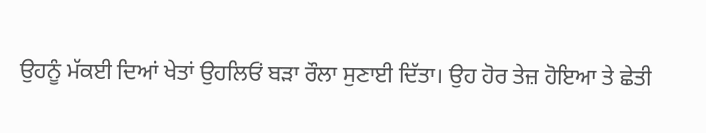ਉਹਨੂੰ ਮੱਕਈ ਦਿਆਂ ਖੇਤਾਂ ਉਹਲਿਓਂ ਬੜਾ ਰੌਲਾ ਸੁਣਾਈ ਦਿੱਤਾ। ਉਹ ਹੋਰ ਤੇਜ਼ ਹੋਇਆ ਤੇ ਛੇਤੀ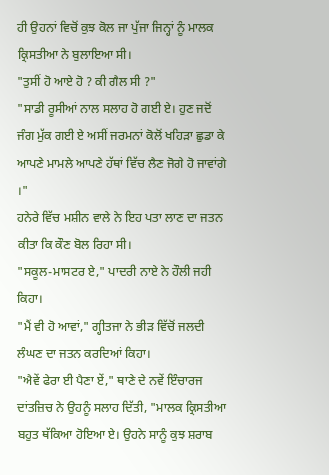ਹੀ ਉਹਨਾਂ ਵਿਚੋਂ ਕੁਝ ਕੋਲ ਜਾ ਪੁੱਜਾ ਜਿਨ੍ਹਾਂ ਨੂੰ ਮਾਲਕ ਕ੍ਰਿਸਤੀਆ ਨੇ ਬੁਲਾਇਆ ਸੀ।
"ਤੁਸੀਂ ਹੋ ਆਏ ਹੋ ? ਕੀ ਗੈਲ ਸੀ ?"
"ਸਾਡੀ ਰੂਸੀਆਂ ਨਾਲ ਸਲਾਹ ਹੋ ਗਈ ਏ। ਹੁਣ ਜਦੋਂ ਜੰਗ ਮੁੱਕ ਗਈ ਏ ਅਸੀਂ ਜਰਮਨਾਂ ਕੋਲੋਂ ਖਹਿੜਾ ਛੁਡਾ ਕੇ ਆਪਣੇ ਮਾਮਲੇ ਆਪਣੇ ਹੱਥਾਂ ਵਿੱਚ ਲੈਣ ਜੋਗੇ ਹੋ ਜਾਵਾਂਗੇ ।"
ਹਨੇਰੇ ਵਿੱਚ ਮਸ਼ੀਨ ਵਾਲੇ ਨੇ ਇਹ ਪਤਾ ਲਾਣ ਦਾ ਜਤਨ ਕੀਤਾ ਕਿ ਕੌਣ ਬੋਲ ਰਿਹਾ ਸੀ।
"ਸਕੂਲ-ਮਾਸਟਰ ਏ," ਪਾਦਰੀ ਨਾਏ ਨੇ ਹੌਲੀ ਜਹੀ ਕਿਹਾ।
"ਮੈਂ ਵੀ ਹੋ ਆਵਾਂ," ਗ੍ਹੀਤਜਾ ਨੇ ਭੀੜ ਵਿੱਚੋਂ ਜਲਦੀ ਲੰਘਣ ਦਾ ਜਤਨ ਕਰਦਿਆਂ ਕਿਹਾ।
"ਐਵੇਂ ਫੇਰਾ ਈ ਪੈਣਾ ਏਂ," ਥਾਣੇ ਦੇ ਨਵੇਂ ਇੰਚਾਰਜ ਦਾਂਤਜ਼ਿਚ ਨੇ ਉਹਨੂੰ ਸਲਾਹ ਦਿੱਤੀ, "ਮਾਲਕ ਕ੍ਰਿਸਤੀਆ ਬਹੁਤ ਥੱਕਿਆ ਹੋਇਆ ਏ। ਉਹਨੇ ਸਾਨੂੰ ਕੁਝ ਸ਼ਰਾਬ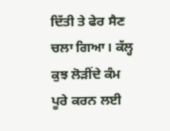ਦਿੱਤੀ ਤੇ ਫੇਰ ਸੈਣ ਚਲਾ ਗਿਆ। ਕੱਲ੍ਹ ਕੁਝ ਲੋੜੀਂਦੇ ਕੰਮ ਪੂਰੇ ਕਰਨ ਲਈ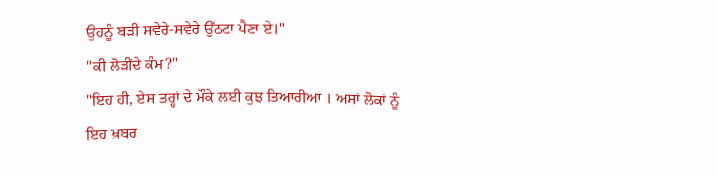ਉਹਨੂੰ ਬੜੀ ਸਵੇਰੇ-ਸਵੇਰੇ ਉੱਠਟਾ ਪੈਣਾ ਏ।"
"ਕੀ ਲੋੜੀਂਦੇ ਕੰਮ?"
"ਇਹ ਹੀ, ਏਸ ਤਰ੍ਹਾਂ ਦੇ ਮੌਕੇ ਲਈ ਕੁਝ ਤਿਆਰੀਆ । ਅਸਾਂ ਲੋਕਾਂ ਨੂੰ ਇਹ ਖ਼ਬਰ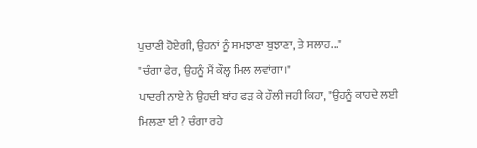ਪੁਚਾਣੀ ਹੋਏਗੀ, ਉਹਨਾਂ ਨੂੰ ਸਮਝਾਣਾ ਬੁਝਾਣਾ, ਤੇ ਸਲਾਹ..."
"ਚੰਗਾ ਫੇਰ, ਉਹਨੂੰ ਮੈਂ ਕੌਲ੍ਹ ਮਿਲ ਲਵਾਂਗਾ।"
ਪਾਦਰੀ ਨਾਏ ਨੇ ਉਹਦੀ ਬਾਂਹ ਫੜ ਕੇ ਹੌਲੀ ਜਹੀ ਕਿਹਾ, "ਉਹਨੂੰ ਕਾਹਦੇ ਲਈ ਮਿਲਣਾ ਈ ? ਚੰਗਾ ਰਹੇ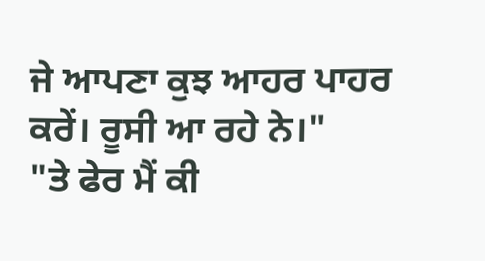ਜੇ ਆਪਣਾ ਕੁਝ ਆਹਰ ਪਾਹਰ ਕਰੇਂ। ਰੂਸੀ ਆ ਰਹੇ ਨੇ।"
"ਤੇ ਫੇਰ ਮੈਂ ਕੀ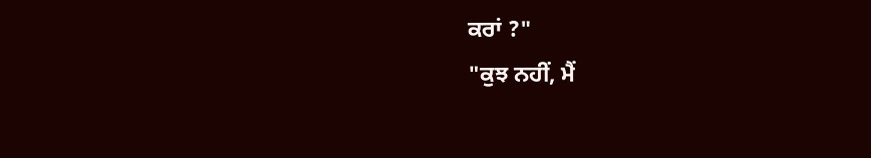ਕਰਾਂ ?"
"ਕੁਝ ਨਹੀਂ, ਮੈਂ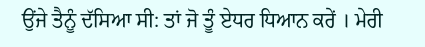ਉਂਜੇ ਤੈਨੂੰ ਦੱਸਿਆ ਸੀ: ਤਾਂ ਜੋ ਤੂੰ ਏਧਰ ਧਿਆਨ ਕਰੇਂ । ਮੇਰੀ